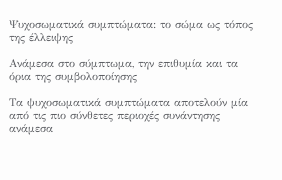Ψυχοσωματικά συμπτώματα: το σώμα ως τόπος της έλλειψης

Ανάμεσα στο σύμπτωμα, την επιθυμία και τα όρια της συμβολοποίησης

Τα ψυχοσωματικά συμπτώματα αποτελούν μία από τις πιο σύνθετες περιοχές συνάντησης ανάμεσα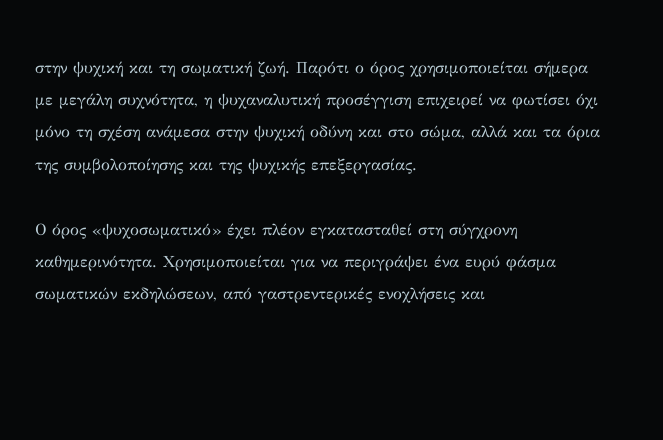στην ψυχική και τη σωματική ζωή. Παρότι ο όρος χρησιμοποιείται σήμερα με μεγάλη συχνότητα, η ψυχαναλυτική προσέγγιση επιχειρεί να φωτίσει όχι μόνο τη σχέση ανάμεσα στην ψυχική οδύνη και στο σώμα, αλλά και τα όρια της συμβολοποίησης και της ψυχικής επεξεργασίας.

Ο όρος «ψυχοσωματικό» έχει πλέον εγκατασταθεί στη σύγχρονη καθημερινότητα. Χρησιμοποιείται για να περιγράψει ένα ευρύ φάσμα σωματικών εκδηλώσεων, από γαστρεντερικές ενοχλήσεις και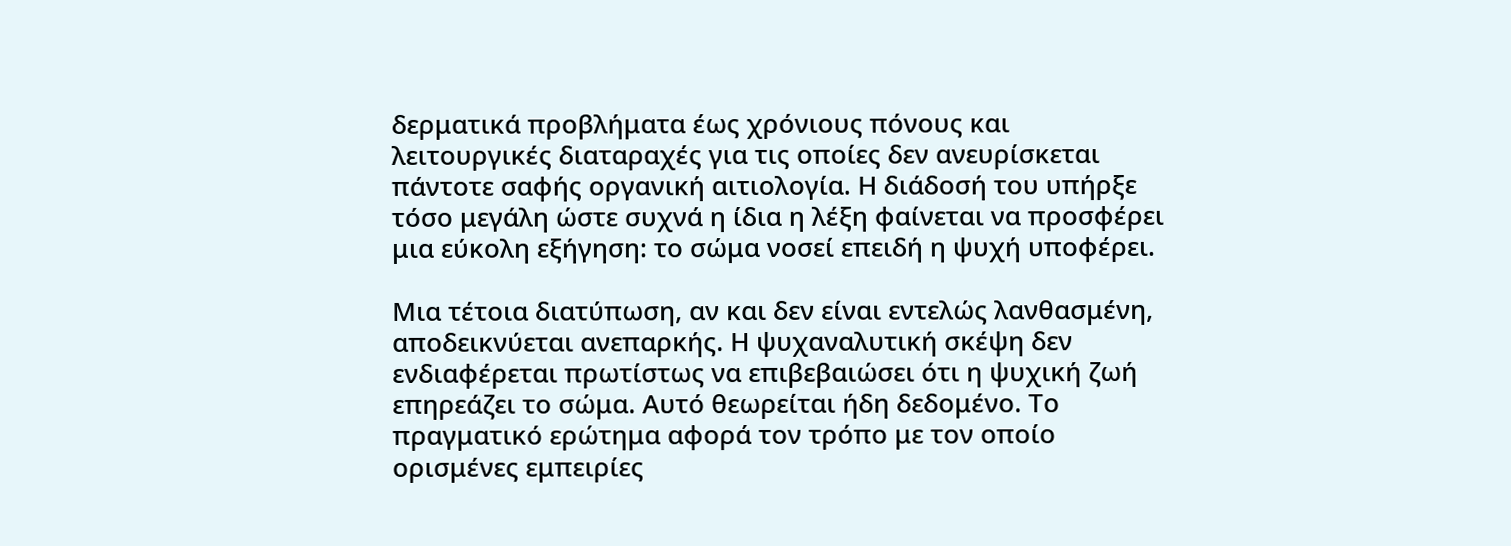δερματικά προβλήματα έως χρόνιους πόνους και λειτουργικές διαταραχές για τις οποίες δεν ανευρίσκεται πάντοτε σαφής οργανική αιτιολογία. Η διάδοσή του υπήρξε τόσο μεγάλη ώστε συχνά η ίδια η λέξη φαίνεται να προσφέρει μια εύκολη εξήγηση: το σώμα νοσεί επειδή η ψυχή υποφέρει.

Μια τέτοια διατύπωση, αν και δεν είναι εντελώς λανθασμένη, αποδεικνύεται ανεπαρκής. Η ψυχαναλυτική σκέψη δεν ενδιαφέρεται πρωτίστως να επιβεβαιώσει ότι η ψυχική ζωή επηρεάζει το σώμα. Αυτό θεωρείται ήδη δεδομένο. Το πραγματικό ερώτημα αφορά τον τρόπο με τον οποίο ορισμένες εμπειρίες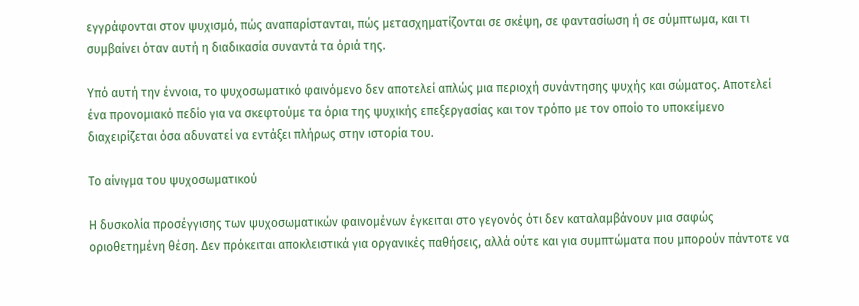εγγράφονται στον ψυχισμό, πώς αναπαρίστανται, πώς μετασχηματίζονται σε σκέψη, σε φαντασίωση ή σε σύμπτωμα, και τι συμβαίνει όταν αυτή η διαδικασία συναντά τα όριά της.

Υπό αυτή την έννοια, το ψυχοσωματικό φαινόμενο δεν αποτελεί απλώς μια περιοχή συνάντησης ψυχής και σώματος. Αποτελεί ένα προνομιακό πεδίο για να σκεφτούμε τα όρια της ψυχικής επεξεργασίας και τον τρόπο με τον οποίο το υποκείμενο διαχειρίζεται όσα αδυνατεί να εντάξει πλήρως στην ιστορία του.

Το αίνιγμα του ψυχοσωματικού

Η δυσκολία προσέγγισης των ψυχοσωματικών φαινομένων έγκειται στο γεγονός ότι δεν καταλαμβάνουν μια σαφώς οριοθετημένη θέση. Δεν πρόκειται αποκλειστικά για οργανικές παθήσεις, αλλά ούτε και για συμπτώματα που μπορούν πάντοτε να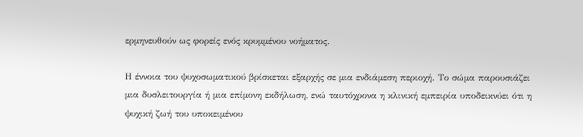ερμηνευθούν ως φορείς ενός κρυμμένου νοήματος.

Η έννοια του ψυχοσωματικού βρίσκεται εξαρχής σε μια ενδιάμεση περιοχή. Το σώμα παρουσιάζει μια δυσλειτουργία ή μια επίμονη εκδήλωση, ενώ ταυτόχρονα η κλινική εμπειρία υποδεικνύει ότι η ψυχική ζωή του υποκειμένου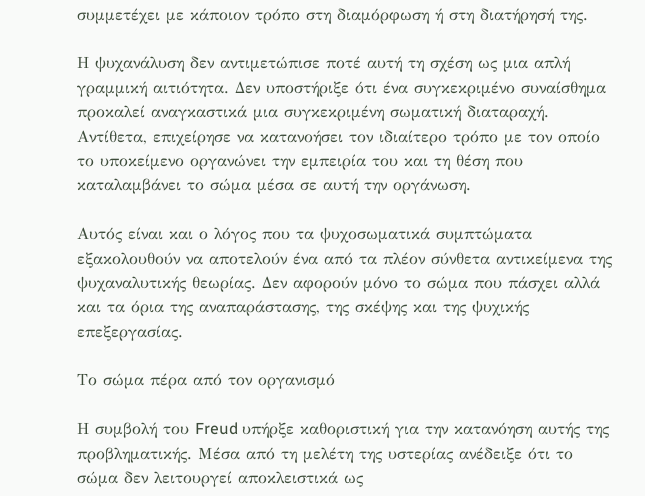συμμετέχει με κάποιον τρόπο στη διαμόρφωση ή στη διατήρησή της.

Η ψυχανάλυση δεν αντιμετώπισε ποτέ αυτή τη σχέση ως μια απλή γραμμική αιτιότητα. Δεν υποστήριξε ότι ένα συγκεκριμένο συναίσθημα προκαλεί αναγκαστικά μια συγκεκριμένη σωματική διαταραχή. Αντίθετα, επιχείρησε να κατανοήσει τον ιδιαίτερο τρόπο με τον οποίο το υποκείμενο οργανώνει την εμπειρία του και τη θέση που καταλαμβάνει το σώμα μέσα σε αυτή την οργάνωση.

Αυτός είναι και ο λόγος που τα ψυχοσωματικά συμπτώματα εξακολουθούν να αποτελούν ένα από τα πλέον σύνθετα αντικείμενα της ψυχαναλυτικής θεωρίας. Δεν αφορούν μόνο το σώμα που πάσχει αλλά και τα όρια της αναπαράστασης, της σκέψης και της ψυχικής επεξεργασίας.

Το σώμα πέρα από τον οργανισμό

Η συμβολή του Freud υπήρξε καθοριστική για την κατανόηση αυτής της προβληματικής. Μέσα από τη μελέτη της υστερίας ανέδειξε ότι το σώμα δεν λειτουργεί αποκλειστικά ως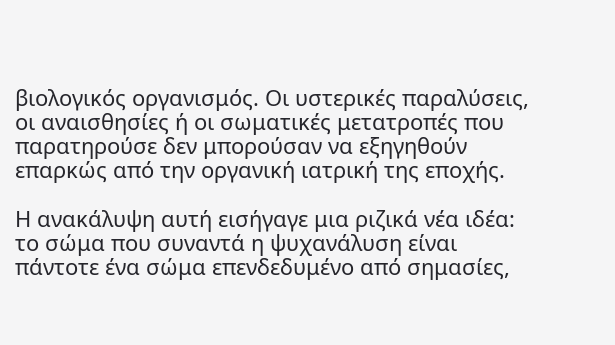βιολογικός οργανισμός. Οι υστερικές παραλύσεις, οι αναισθησίες ή οι σωματικές μετατροπές που παρατηρούσε δεν μπορούσαν να εξηγηθούν επαρκώς από την οργανική ιατρική της εποχής.

Η ανακάλυψη αυτή εισήγαγε μια ριζικά νέα ιδέα: το σώμα που συναντά η ψυχανάλυση είναι πάντοτε ένα σώμα επενδεδυμένο από σημασίες,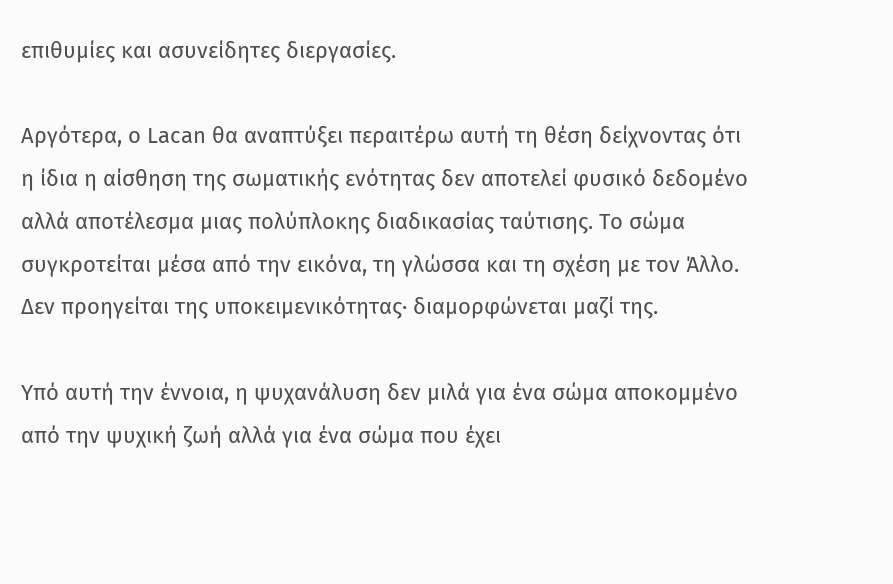επιθυμίες και ασυνείδητες διεργασίες.

Αργότερα, ο Lacan θα αναπτύξει περαιτέρω αυτή τη θέση δείχνοντας ότι η ίδια η αίσθηση της σωματικής ενότητας δεν αποτελεί φυσικό δεδομένο αλλά αποτέλεσμα μιας πολύπλοκης διαδικασίας ταύτισης. Το σώμα συγκροτείται μέσα από την εικόνα, τη γλώσσα και τη σχέση με τον Άλλο. Δεν προηγείται της υποκειμενικότητας· διαμορφώνεται μαζί της.

Υπό αυτή την έννοια, η ψυχανάλυση δεν μιλά για ένα σώμα αποκομμένο από την ψυχική ζωή αλλά για ένα σώμα που έχει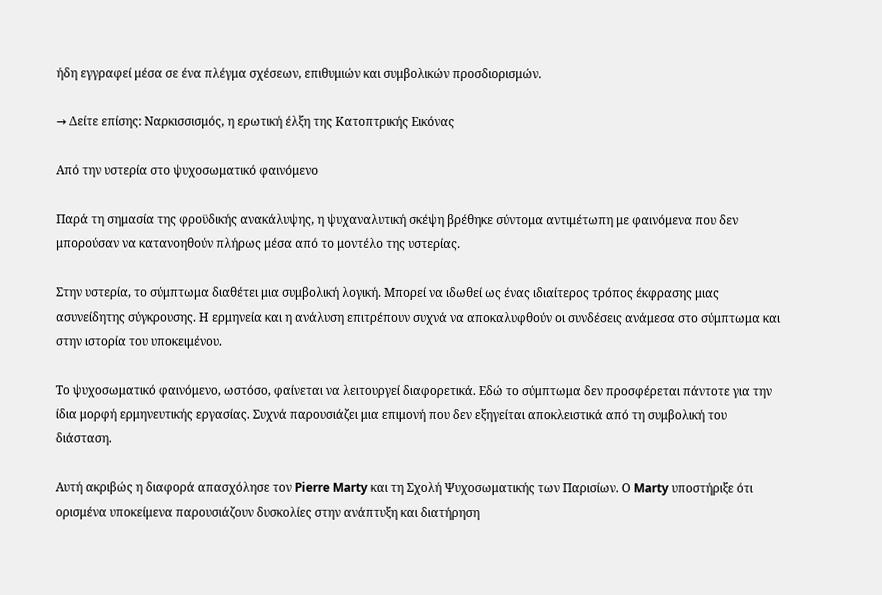ήδη εγγραφεί μέσα σε ένα πλέγμα σχέσεων, επιθυμιών και συμβολικών προσδιορισμών.

→ Δείτε επίσης: Ναρκισσισμός, η ερωτική έλξη της Κατοπτρικής Εικόνας

Από την υστερία στο ψυχοσωματικό φαινόμενο

Παρά τη σημασία της φροϋδικής ανακάλυψης, η ψυχαναλυτική σκέψη βρέθηκε σύντομα αντιμέτωπη με φαινόμενα που δεν μπορούσαν να κατανοηθούν πλήρως μέσα από το μοντέλο της υστερίας.

Στην υστερία, το σύμπτωμα διαθέτει μια συμβολική λογική. Μπορεί να ιδωθεί ως ένας ιδιαίτερος τρόπος έκφρασης μιας ασυνείδητης σύγκρουσης. Η ερμηνεία και η ανάλυση επιτρέπουν συχνά να αποκαλυφθούν οι συνδέσεις ανάμεσα στο σύμπτωμα και στην ιστορία του υποκειμένου.

Το ψυχοσωματικό φαινόμενο, ωστόσο, φαίνεται να λειτουργεί διαφορετικά. Εδώ το σύμπτωμα δεν προσφέρεται πάντοτε για την ίδια μορφή ερμηνευτικής εργασίας. Συχνά παρουσιάζει μια επιμονή που δεν εξηγείται αποκλειστικά από τη συμβολική του διάσταση.

Αυτή ακριβώς η διαφορά απασχόλησε τον Pierre Marty και τη Σχολή Ψυχοσωματικής των Παρισίων. Ο Marty υποστήριξε ότι ορισμένα υποκείμενα παρουσιάζουν δυσκολίες στην ανάπτυξη και διατήρηση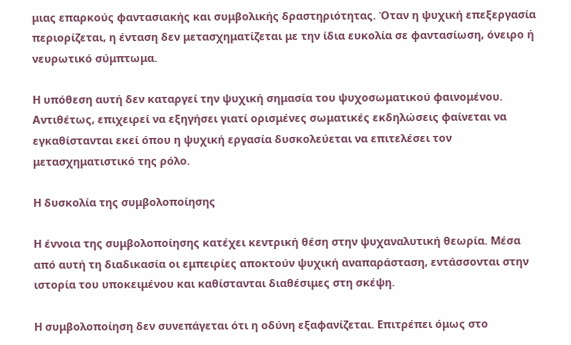μιας επαρκούς φαντασιακής και συμβολικής δραστηριότητας. Όταν η ψυχική επεξεργασία περιορίζεται, η ένταση δεν μετασχηματίζεται με την ίδια ευκολία σε φαντασίωση, όνειρο ή νευρωτικό σύμπτωμα.

Η υπόθεση αυτή δεν καταργεί την ψυχική σημασία του ψυχοσωματικού φαινομένου. Αντιθέτως, επιχειρεί να εξηγήσει γιατί ορισμένες σωματικές εκδηλώσεις φαίνεται να εγκαθίστανται εκεί όπου η ψυχική εργασία δυσκολεύεται να επιτελέσει τον μετασχηματιστικό της ρόλο.

Η δυσκολία της συμβολοποίησης

Η έννοια της συμβολοποίησης κατέχει κεντρική θέση στην ψυχαναλυτική θεωρία. Μέσα από αυτή τη διαδικασία οι εμπειρίες αποκτούν ψυχική αναπαράσταση, εντάσσονται στην ιστορία του υποκειμένου και καθίστανται διαθέσιμες στη σκέψη.

Η συμβολοποίηση δεν συνεπάγεται ότι η οδύνη εξαφανίζεται. Επιτρέπει όμως στο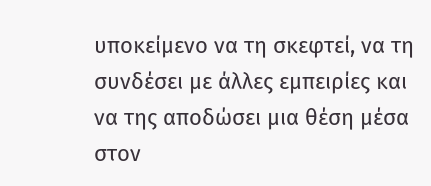υποκείμενο να τη σκεφτεί, να τη συνδέσει με άλλες εμπειρίες και να της αποδώσει μια θέση μέσα στον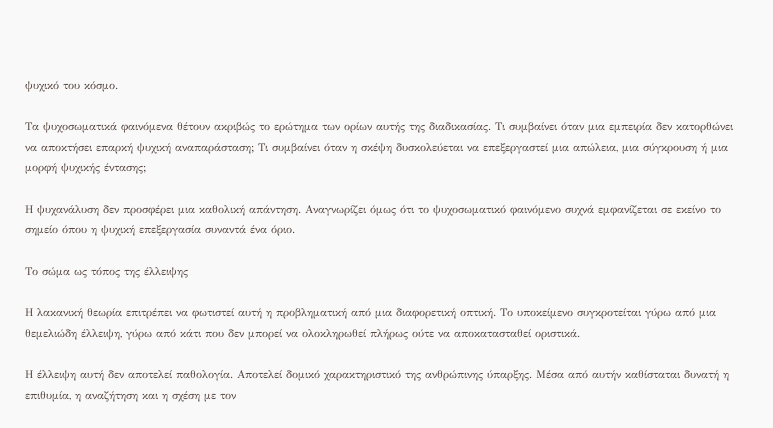ψυχικό του κόσμο.

Τα ψυχοσωματικά φαινόμενα θέτουν ακριβώς το ερώτημα των ορίων αυτής της διαδικασίας. Τι συμβαίνει όταν μια εμπειρία δεν κατορθώνει να αποκτήσει επαρκή ψυχική αναπαράσταση; Τι συμβαίνει όταν η σκέψη δυσκολεύεται να επεξεργαστεί μια απώλεια, μια σύγκρουση ή μια μορφή ψυχικής έντασης;

Η ψυχανάλυση δεν προσφέρει μια καθολική απάντηση. Αναγνωρίζει όμως ότι το ψυχοσωματικό φαινόμενο συχνά εμφανίζεται σε εκείνο το σημείο όπου η ψυχική επεξεργασία συναντά ένα όριο.

Το σώμα ως τόπος της έλλειψης

Η λακανική θεωρία επιτρέπει να φωτιστεί αυτή η προβληματική από μια διαφορετική οπτική. Το υποκείμενο συγκροτείται γύρω από μια θεμελιώδη έλλειψη, γύρω από κάτι που δεν μπορεί να ολοκληρωθεί πλήρως ούτε να αποκατασταθεί οριστικά.

Η έλλειψη αυτή δεν αποτελεί παθολογία. Αποτελεί δομικό χαρακτηριστικό της ανθρώπινης ύπαρξης. Μέσα από αυτήν καθίσταται δυνατή η επιθυμία, η αναζήτηση και η σχέση με τον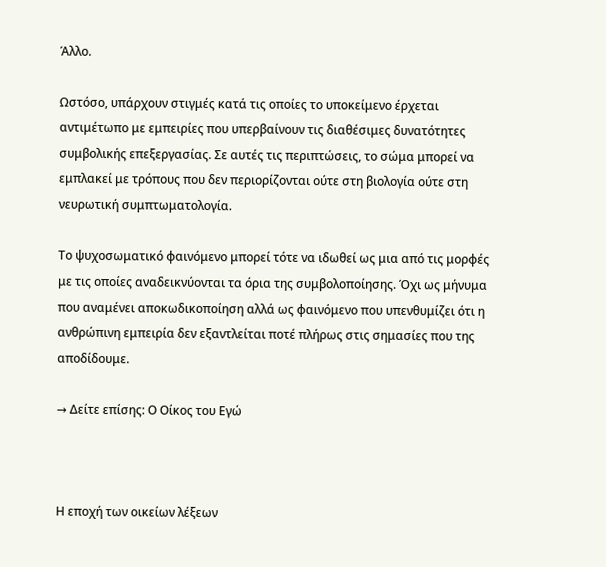Άλλο.

Ωστόσο, υπάρχουν στιγμές κατά τις οποίες το υποκείμενο έρχεται αντιμέτωπο με εμπειρίες που υπερβαίνουν τις διαθέσιμες δυνατότητες συμβολικής επεξεργασίας. Σε αυτές τις περιπτώσεις, το σώμα μπορεί να εμπλακεί με τρόπους που δεν περιορίζονται ούτε στη βιολογία ούτε στη νευρωτική συμπτωματολογία.

Το ψυχοσωματικό φαινόμενο μπορεί τότε να ιδωθεί ως μια από τις μορφές με τις οποίες αναδεικνύονται τα όρια της συμβολοποίησης. Όχι ως μήνυμα που αναμένει αποκωδικοποίηση αλλά ως φαινόμενο που υπενθυμίζει ότι η ανθρώπινη εμπειρία δεν εξαντλείται ποτέ πλήρως στις σημασίες που της αποδίδουμε.

→ Δείτε επίσης: Ο Οίκος του Εγώ



Η εποχή των οικείων λέξεων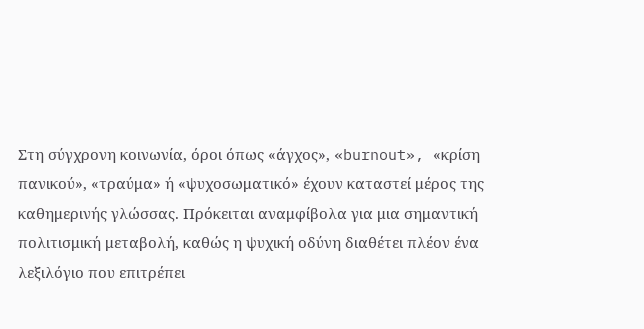Στη σύγχρονη κοινωνία, όροι όπως «άγχος», «burnout», «κρίση πανικού», «τραύμα» ή «ψυχοσωματικό» έχουν καταστεί μέρος της καθημερινής γλώσσας. Πρόκειται αναμφίβολα για μια σημαντική πολιτισμική μεταβολή, καθώς η ψυχική οδύνη διαθέτει πλέον ένα λεξιλόγιο που επιτρέπει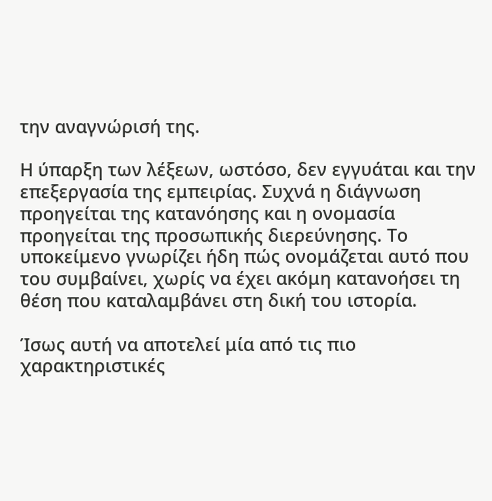την αναγνώρισή της.

Η ύπαρξη των λέξεων, ωστόσο, δεν εγγυάται και την επεξεργασία της εμπειρίας. Συχνά η διάγνωση προηγείται της κατανόησης και η ονομασία προηγείται της προσωπικής διερεύνησης. Το υποκείμενο γνωρίζει ήδη πώς ονομάζεται αυτό που του συμβαίνει, χωρίς να έχει ακόμη κατανοήσει τη θέση που καταλαμβάνει στη δική του ιστορία.

Ίσως αυτή να αποτελεί μία από τις πιο χαρακτηριστικές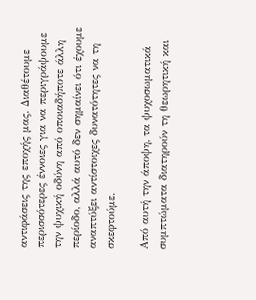αντιφάσεις της εποχής μας. Διαθέτουμε περισσότερες έννοιες για να περιγράψουμε την ψυχική οδύνη από οποιαδήποτε άλλη περίοδο, αλλά αυτό δεν σημαίνει ότι έχουμε αναπτύξει αντίστοιχες δυνατότητες να τη σκεφτούμε.

Από αυτή την άποψη, τα ψυχοσωματικά συμπτώματα διατηρούν τη θεωρητική και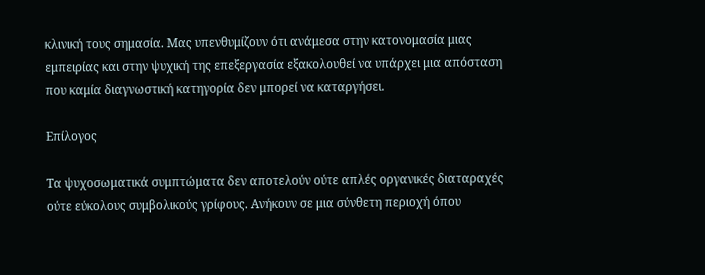κλινική τους σημασία. Μας υπενθυμίζουν ότι ανάμεσα στην κατονομασία μιας εμπειρίας και στην ψυχική της επεξεργασία εξακολουθεί να υπάρχει μια απόσταση που καμία διαγνωστική κατηγορία δεν μπορεί να καταργήσει.

Επίλογος

Τα ψυχοσωματικά συμπτώματα δεν αποτελούν ούτε απλές οργανικές διαταραχές ούτε εύκολους συμβολικούς γρίφους. Ανήκουν σε μια σύνθετη περιοχή όπου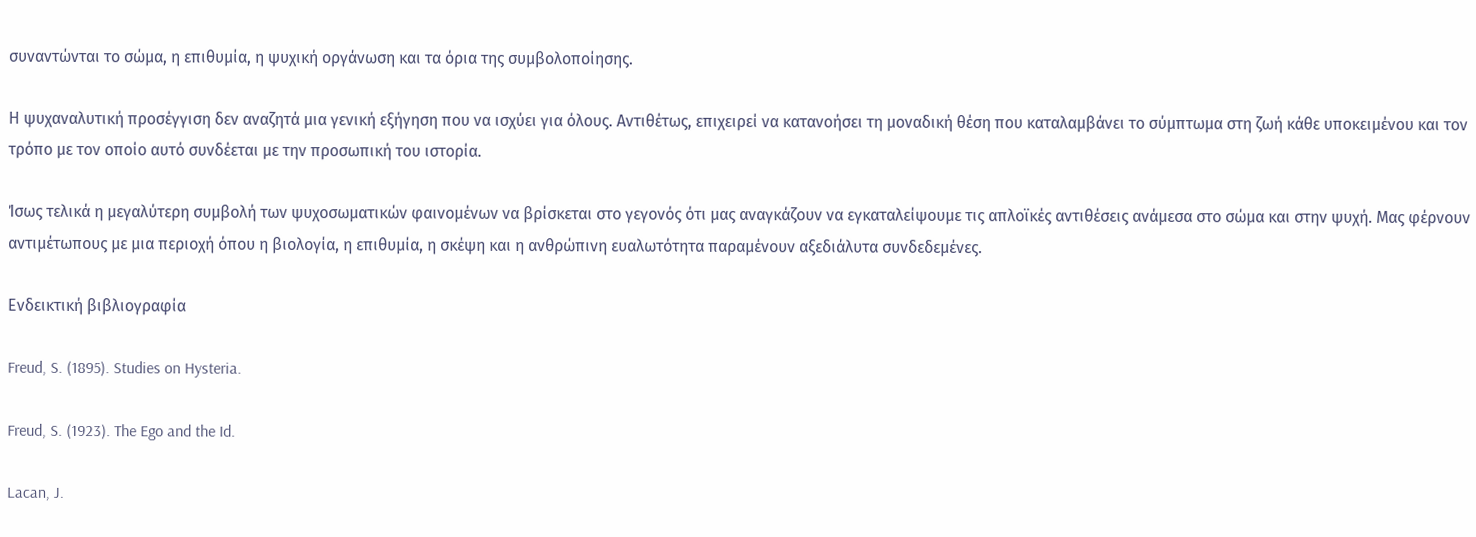συναντώνται το σώμα, η επιθυμία, η ψυχική οργάνωση και τα όρια της συμβολοποίησης.

Η ψυχαναλυτική προσέγγιση δεν αναζητά μια γενική εξήγηση που να ισχύει για όλους. Αντιθέτως, επιχειρεί να κατανοήσει τη μοναδική θέση που καταλαμβάνει το σύμπτωμα στη ζωή κάθε υποκειμένου και τον τρόπο με τον οποίο αυτό συνδέεται με την προσωπική του ιστορία.

Ίσως τελικά η μεγαλύτερη συμβολή των ψυχοσωματικών φαινομένων να βρίσκεται στο γεγονός ότι μας αναγκάζουν να εγκαταλείψουμε τις απλοϊκές αντιθέσεις ανάμεσα στο σώμα και στην ψυχή. Μας φέρνουν αντιμέτωπους με μια περιοχή όπου η βιολογία, η επιθυμία, η σκέψη και η ανθρώπινη ευαλωτότητα παραμένουν αξεδιάλυτα συνδεδεμένες.

Ενδεικτική βιβλιογραφία

Freud, S. (1895). Studies on Hysteria.

Freud, S. (1923). The Ego and the Id.

Lacan, J.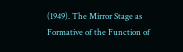(1949). The Mirror Stage as Formative of the Function of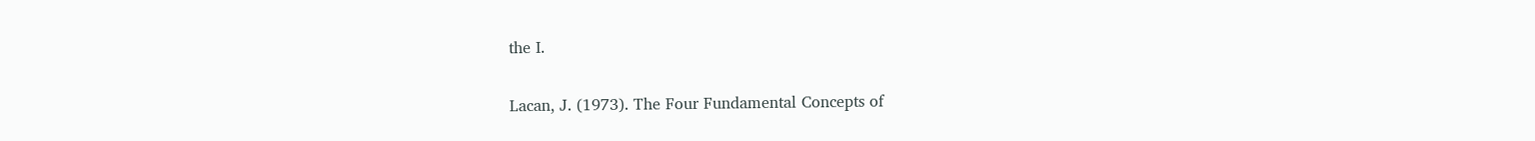the I.

Lacan, J. (1973). The Four Fundamental Concepts of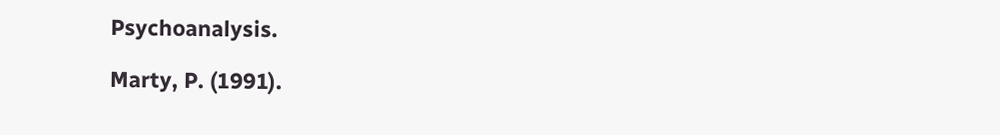Psychoanalysis.

Marty, P. (1991).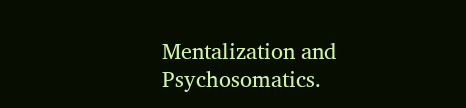Mentalization and Psychosomatics.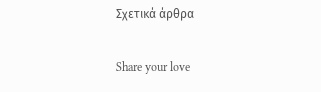Σχετικά άρθρα

Share your love